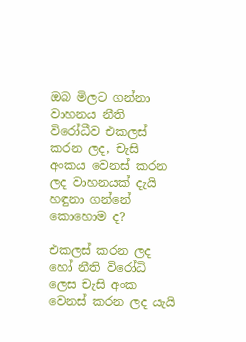ඔබ මිලට ගන්නා වාහනය නීති විරෝධීව එකලස් කරන ලද, චැසි අංකය වෙනස් කරන ලද වාහනයක් දැයි හඳුනා ගන්නේ කොහොම ද?

එකලස් කරන ලද හෝ නීති විරෝධි ලෙස චැසි අංක වෙනස් කරන ලද යැයි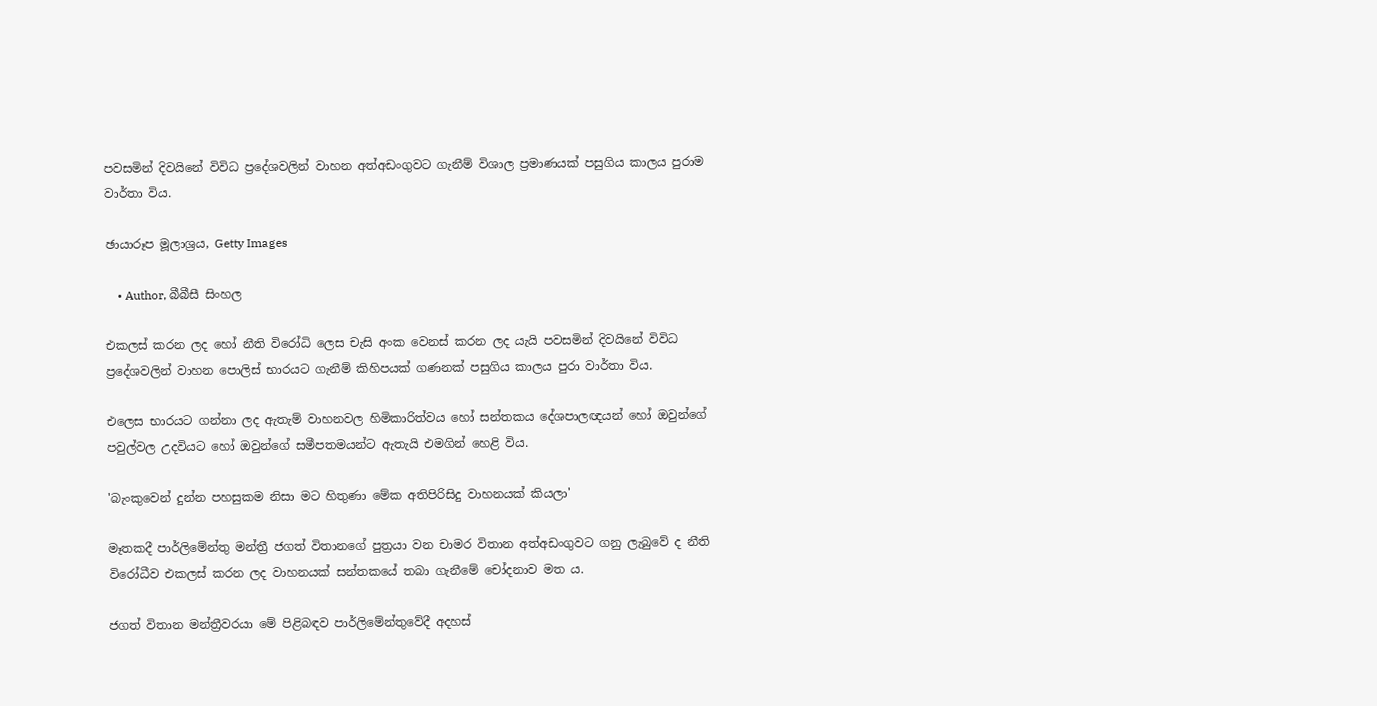පවසමින් දිවයිනේ විවිධ ප්‍රදේශවලින් වාහන අත්අඩංගුවට ගැනීම් විශාල ප්‍රමාණයක් පසුගිය කාලය පුරාම වාර්තා විය.

ඡායාරූප මූලාශ්‍රය, Getty Images

    • Author, බීබීසී සිංහල

එකලස් කරන ලද හෝ නීති විරෝධි ලෙස චැසි අංක වෙනස් කරන ලද යැයි පවසමින් දිවයිනේ විවිධ ප්‍රදේශවලින් වාහන පොලිස් භාරයට ගැනීම් කිහිපයක් ගණනක් පසුගිය කාලය පුරා වාර්තා විය.

එලෙස භාරයට ගන්නා ලද ඇතැම් වාහනවල හිමිකාරිත්වය හෝ සන්තකය දේශපාලඥයන් හෝ ඔවුන්ගේ පවුල්වල උදවියට හෝ ඔවුන්ගේ සමීපතමයන්ට ඇතැයි එමගින් හෙළි විය.

'බැංකුවෙන් දුන්න පහසුකම නිසා මට හිතුණා මේක අතිපිරිසිදු වාහනයක් කියලා'

මෑතකදී පාර්ලිමේන්තු මන්ත්‍රී ජගත් විතානගේ පුත්‍රයා වන චාමර විතාන අත්අඩංගුවට ගනු ලැබුවේ ද නීති විරෝධීව එකලස් කරන ලද වාහනයක් සන්තකයේ තබා ගැනීමේ චෝදනාව මත ය.

ජගත් විතාන මන්ත්‍රීවරයා මේ පිළිබඳව පාර්ලිමේන්තුවේදී අදහස්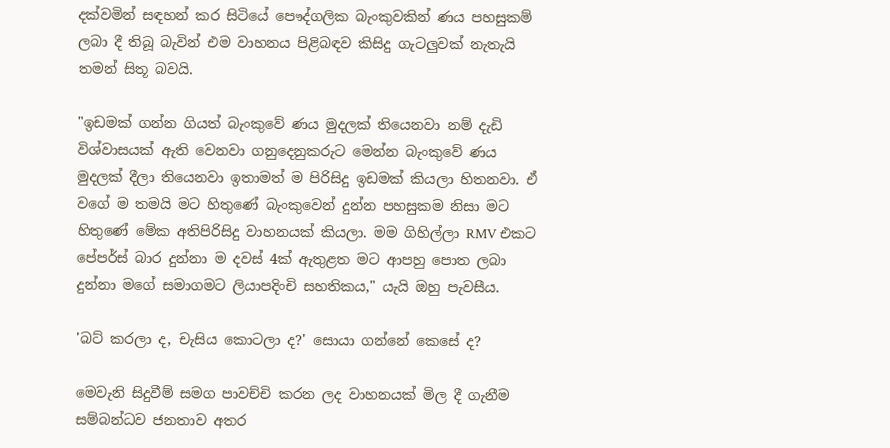දක්වමින් සඳහන් කර සිටියේ පෞද්ගලික බැංකුවකින් ණය පහසුකම් ලබා දී තිබූ බැවින් එම වාහනය පිළිබඳව කිසිදු ගැටලුවක් නැතැයි තමන් සිතූ බවයි.

"ඉඩමක් ගන්න ගියත් බැංකුවේ ණය මුදලක් තියෙනවා නම් දැඩි විශ්වාසයක් ඇති වෙනවා ගනුදෙනුකරුට මෙන්න බැංකුවේ ණය මුදලක් දීලා තියෙනවා ඉතාමත් ම පිරිසිදු ඉඩමක් කියලා හිතනවා. ඒ වගේ ම තමයි මට හිතුණේ බැංකුවෙන් දුන්න පහසුකම නිසා මට හිතුණේ මේක අතිපිරිසිදු වාහනයක් කියලා. මම ගිහිල්ලා RMV එකට පේපර්ස් බාර දුන්නා ම දවස් 4ක් ඇතුළත මට ආපහු පොත ලබා දුන්නා මගේ සමාගමට ලියාපදිංචි සහතිකය," යැයි ඔහු පැවසීය.

'බට් කරලා ද, චැසිය කොටලා ද?' සොයා ගන්නේ කෙසේ ද?

මෙවැනි සිදුවීම් සමග පාවච්චි කරන ලද වාහනයක් මිල දී ගැනීම සම්බන්ධව ජනතාව අතර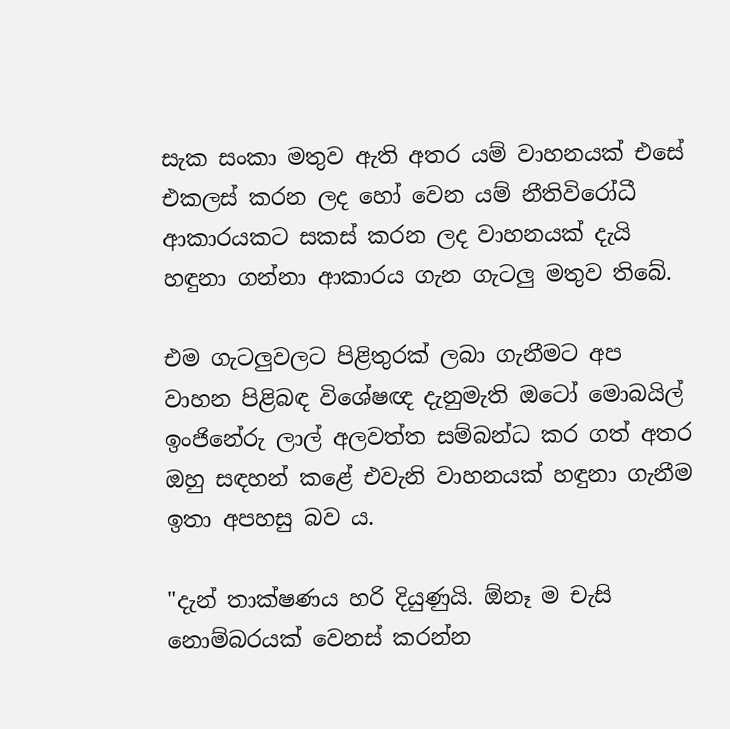සැක සංකා මතුව ඇති අතර යම් වාහනයක් එසේ එකලස් කරන ලද හෝ වෙන යම් නීතිවිරෝධී ආකාරයකට සකස් කරන ලද වාහනයක් දැයි හඳුනා ගන්නා ආකාරය ගැන ගැටලු මතුව තිබේ.

එම ගැටලුවලට පිළිතුරක් ලබා ගැනීමට අප වාහන පිළිබඳ විශේෂඥ දැනුමැති ඔටෝ මොබයිල් ඉංජිනේරු ලාල් අලවත්ත සම්බන්ධ කර ගත් අතර ඔහු සඳහන් කළේ එවැනි වාහනයක් හඳුනා ගැනීම ඉතා අපහසු බව ය.

"දැන් තාක්ෂණය හරි දියුණුයි. ඕනෑ ම චැසි නොම්බරයක් වෙනස් කරන්න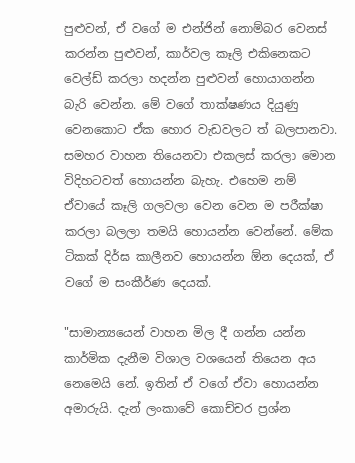පුළුවන්, ඒ වගේ ම එන්ජින් නොම්බර වෙනස් කරන්න පුළුවන්, කාර්වල කෑලි එකිනෙකට වෙල්ඩ් කරලා හදන්න පුළුවන් හොයාගන්න බැරි වෙන්න. මේ වගේ තාක්ෂණය දියුණු වෙනකොට ඒක හොර වැඩවලට ත් බලපානවා. සමහර වාහන තියෙනවා එකලස් කරලා මොන විදිහටවත් හොයන්න බැහැ. එහෙම නම් ඒවායේ කෑලි ගලවලා වෙන වෙන ම පරීක්ෂා කරලා බලලා තමයි හොයන්න වෙන්නේ. මේක ටිකක් දිර්ඝ කාලීනව හොයන්න ඕන දෙයක්, ඒ වගේ ම සංකීර්ණ දෙයක්.

"සාමාන්‍යයෙන් වාහන මිල දී ගන්න යන්න කාර්මික දැනීම විශාල වශයෙන් තියෙන අය නෙමෙයි නේ. ඉතින් ඒ වගේ ඒවා හොයන්න අමාරුයි. දැන් ලංකාවේ කොච්චර ප්‍රශ්න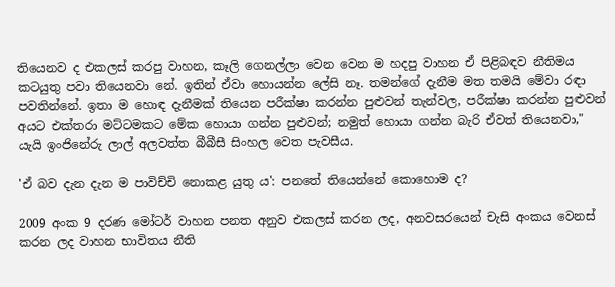තියෙනව ද එකලස් කරපු වාහන, කෑලි ගෙනල්ලා වෙන වෙන ම හදපු වාහන ඒ පිළිබඳව නීතිමය කටයුතු පවා තියෙනවා නේ. ඉතින් ඒවා හොයන්න ලේසි නෑ. තමන්ගේ දැනීම මත තමයි මේවා රඳා පවතින්නේ. ඉතා ම හොඳ දැනීමක් තියෙන පරීක්ෂා කරන්න පුළුවන් තැන්වල, පරීක්ෂා කරන්න පුළුවන් අයට එක්තරා මට්ටමකට මේක හොයා ගන්න පුළුවන්; නමුත් හොයා ගන්න බැරි ඒවත් තියෙනවා," යැයි ඉංජිනේරු ලාල් අලවත්ත බීබීසී සිංහල වෙත පැවසීය.

'ඒ බව දැන දැන ම පාවිච්චි නොකළ යුතු ය': පනතේ තියෙන්නේ කොහොම ද?

2009 අංක 9 දරණ මෝටර් වාහන පනත අනුව එකලස් කරන ලද, අනවසරයෙන් චැසි අංකය වෙනස් කරන ලද වාහන භාවිතය නීති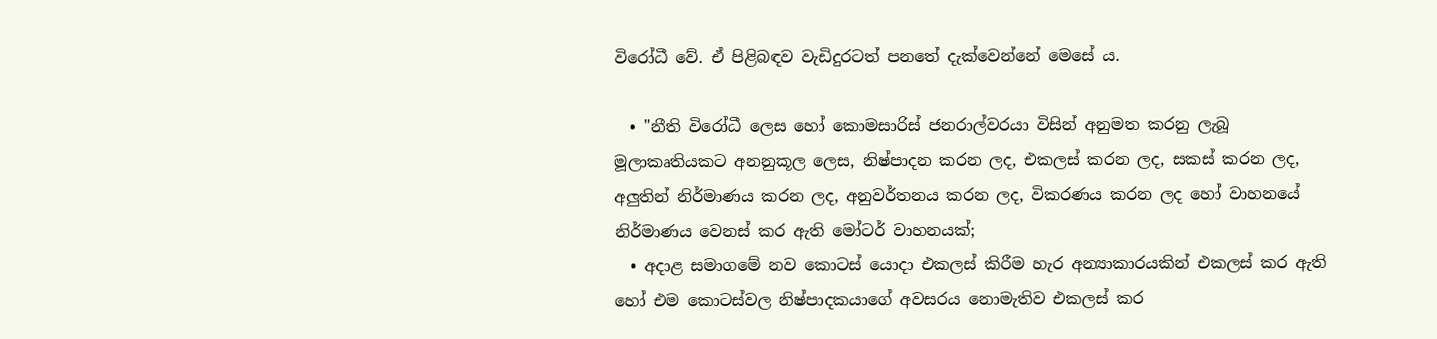විරෝධී වේ. ඒ පිළිබඳව වැඩිදුරටත් පනතේ දැක්වෙන්නේ මෙසේ ය.

  • "නීති විරෝධී ලෙස හෝ කොමසාරිස් ජනරාල්වරයා විසින් අනුමත කරනු ලැබූ මූලාකෘතියකට අනනුකූල ලෙස, නිෂ්පාදන කරන ලද, එකලස් කරන ලද, සකස් කරන ලද, අලුතින් නිර්මාණය කරන ලද, අනුවර්තනය කරන ලද, විකරණය කරන ලද හෝ වාහනයේ නිර්මාණය වෙනස් කර ඇති මෝටර් වාහනයක්;
  • අදාළ සමාගමේ නව කොටස් යොදා එකලස් කිරීම හැර අන්‍යාකාරයකින් එකලස් කර ඇති හෝ එම කොටස්වල නිෂ්පාදකයාගේ අවසරය නොමැතිව එකලස් කර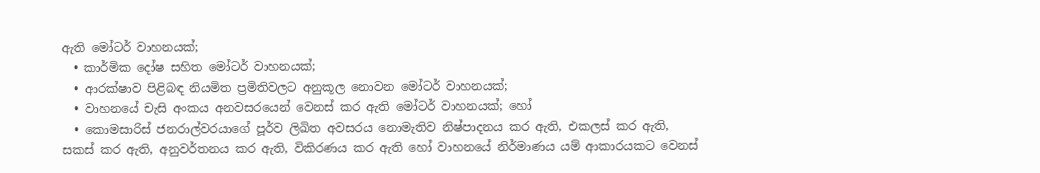ඇති මෝටර් වාහනයක්;
  • කාර්මික දෝෂ සහිත මෝටර් වාහනයක්;
  • ආරක්ෂාව පිළිබඳ නියමිත ප්‍රමිතිවලට අනුකූල නොවන මෝටර් වාහනයක්;
  • වාහනයේ චැසි අංකය අනවසරයෙන් වෙනස් කර ඇති මෝටර් වාහනයක්; හෝ
  • කොමසාරිස් ජනරාල්වරයාගේ පූර්ව ලිඛිත අවසරය නොමැතිව නිෂ්පාදනය කර ඇති, එකලස් කර ඇති, සකස් කර ඇති, අනුවර්තනය කර ඇති, විකිරණය කර ඇති හෝ වාහනයේ නිර්මාණය යම් ආකාරයකට වෙනස්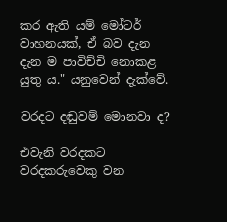කර ඇති යම් මෝටර් වාහනයක්, ඒ බව දැන දැන ම පාවිච්චි නොකළ යුතු ය." යනුවෙන් දැක්වේ.

වරදට දඬුවම් මොනවා ද?

එවැනි වරදකට වරදකරුවෙකු වන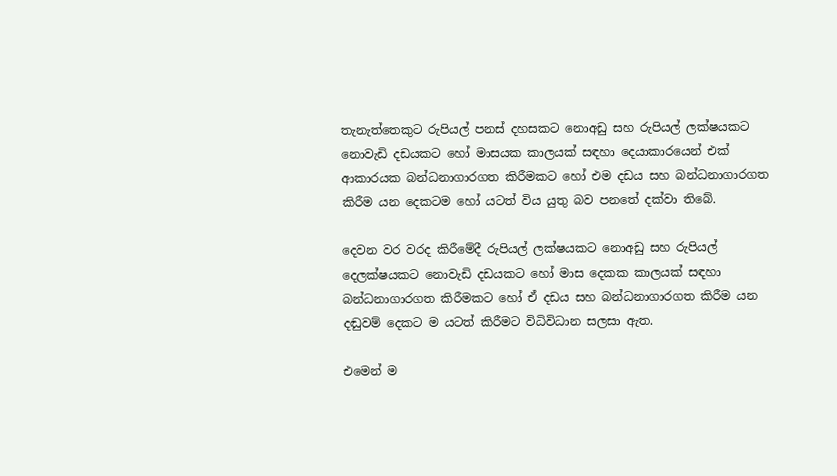තැනැත්තෙකුට රුපියල් පනස් දහසකට නොඅඩු සහ රුපියල් ලක්ෂයකට නොවැඩි දඩයකට හෝ මාසයක කාලයක් සඳහා දෙයාකාරයෙන් එක් ආකාරයක බන්ධනාගාරගත කිරීමකට හෝ එම දඩය සහ බන්ධනාගාරගත කිරීම යන දෙකටම හෝ යටත් විය යුතු බව පනතේ දක්වා තිබේ.

දෙවන වර වරද කිරීමේදී රුපියල් ලක්ෂයකට නොඅඩු සහ රුපියල් දෙලක්ෂයකට නොවැඩි දඩයකට හෝ මාස දෙකක කාලයක් සඳහා බන්ධනාගාරගත කිරීමකට හෝ ඒ දඩය සහ බන්ධනාගාරගත කිරීම යන දඬුවම් දෙකට ම යටත් කිරීමට විධිවිධාන සලසා ඇත.

එමෙන් ම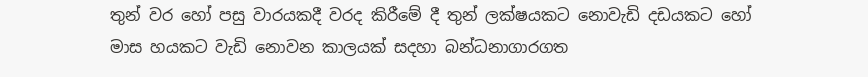තුන් වර හෝ පසු වාරයකදී වරද කිරීමේ දී තුන් ලක්ෂයකට නොවැඩි දඩයකට හෝ මාස හයකට වැඩි නොවන කාලයක් සදහා බන්ධනාගාරගත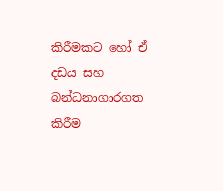කිරීමකට හෝ ඒ දඩය සහ බන්ධනාගාරගත කිරීම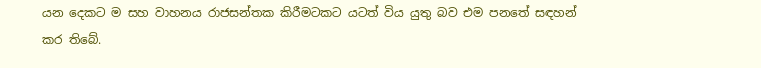යන දෙකට ම සහ වාහනය රාජසන්තක කිරීමටකට යටත් විය යුතු බව එම පනතේ සඳහන් කර තිබේ.